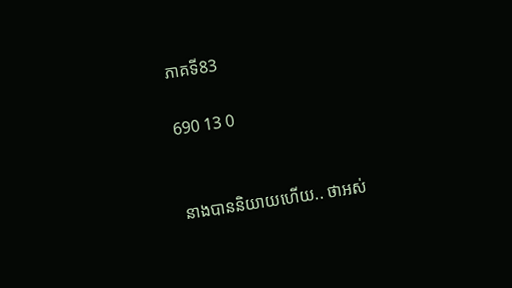ភាគទី83

690 13 0


នាងបាននិយាយហើយ.. ថាអស់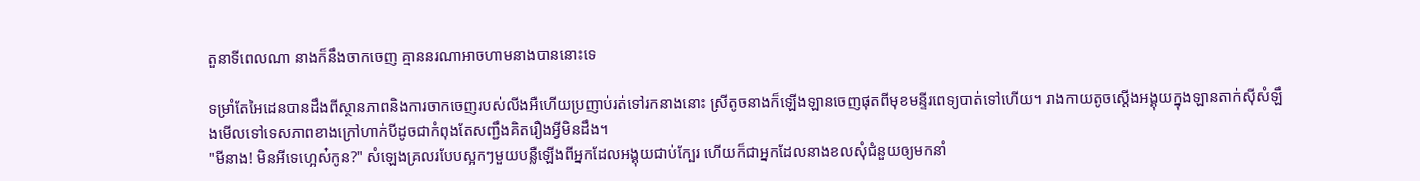តួនាទីពេលណា នាងក៏នឹងចាកចេញ គ្មាននរណាអាចហាមនាងបាននោះទេ

ទម្រាំតែអៃដេនបានដឹងពីស្ថានភាពនិងការចាកចេញរបស់លីងអឺហើយប្រញាប់រត់ទៅរកនាងនោះ ស្រីតូចនាងក៏ឡើងឡានចេញផុតពីមុខមន្ទីរពេទ្យបាត់ទៅហើយ។ រាងកាយតូចស្ដើងអង្គុយក្នុងឡានតាក់សុីសំឡឹងមើលទៅទេសភាពខាងក្រៅហាក់បីដូចជាកំពុងតែសញ្ជឹងគិតរឿងអ្វីមិនដឹង។
"មីនាង! មិនអីទេហ្អេស៎កូន?" សំឡេងគ្រលរបែបស្អកៗមួយបន្លឺឡើងពីអ្នកដែលអង្គុយជាប់ក្បែរ ហើយក៏ជាអ្នកដែលនាងខលសុំជំនួយឲ្យមកនាំ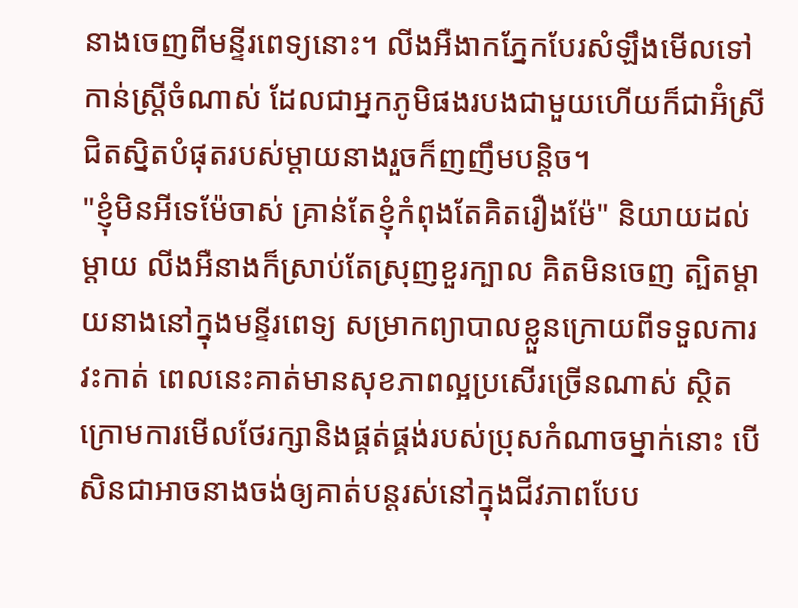នាងចេញពីមន្ទីរពេទ្យនោះ។ លីងអឺងាកភ្នែកបែរសំឡឹងមើលទៅកាន់ស្ត្រីចំណាស់ ដែលជាអ្នកភូមិផងរបងជាមួយហើយក៏ជាអ៊ំស្រីជិតស្និតបំផុតរបស់ម្ដាយនាងរួចក៏ញញឹមបន្តិច។
"ខ្ញុំមិនអីទេម៉ែចាស់ គ្រាន់តែខ្ញុំកំពុងតែគិតរឿងម៉ែ" និយាយដល់ម្ដាយ លីងអឺនាងក៏ស្រាប់តែស្រុញខួរក្បាល គិតមិនចេញ ត្បិតម្ដាយនាងនៅក្នុងមន្ទីរពេទ្យ សម្រាកព្យាបាលខ្លួនក្រោយពីទទួលការវះកាត់ ពេលនេះគាត់មានសុខភាពល្អប្រសើរច្រើនណាស់ ស្ថិតក្រោមការមើលថែរក្សានិងផ្គត់ផ្គង់របស់ប្រុសកំណាចម្នាក់នោះ បើសិនជាអាចនាងចង់ឲ្យគាត់បន្តរស់នៅក្នុងជីវភាពបែប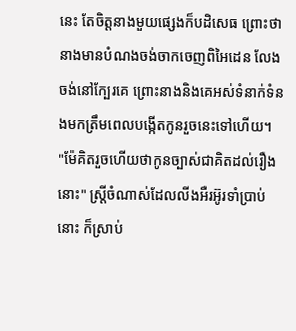នេះ តែចិត្តនាងមួយផ្សេងក៏បដិសេធ ព្រោះថានាងមានបំណងចង់ចាកចេញពិអៃដេន លែងចង់នៅក្បែរគេ ព្រោះនាងនិងគេអស់ទំនាក់ទំនងមកត្រឹមពេលបង្កើតកូនរួចនេះទៅហើយ។
"ម៉ែគិតរួចហើយថាកូនច្បាស់ជាគិតដល់រឿងនោះ" ស្ត្រីចំណាស់ដែលលីងអឺរអ៊ូរទាំប្រាប់នោះ ក៏ស្រាប់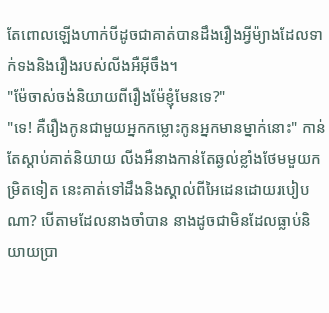តែពោលឡើងហាក់បីដូចជាគាត់បានដឹងរឿងអ្វីម៉្យាងដែលទាក់ទងនិងរឿងរបស់លីងអឺអ៊ីចឹង។
"ម៉ែចាស់ចង់និយាយពីរឿងម៉ែខ្ញុំមែនទេ?"
"ទេ! គឺរឿងកូនជាមួយអ្នកកម្លោះកូនអ្នកមានម្នាក់នោះ" កាន់តែស្ដាប់គាត់និយាយ លីងអឺនាងកាន់តែឆ្ងល់ខ្លាំងថែមមួយកម្រិតទៀត នេះគាត់ទៅដឹងនិងស្គាល់ពីអៃដេនដោយរបៀបណា? បើតាមដែលនាងចាំបាន នាងដូចជាមិនដែលធ្លាប់និយាយប្រា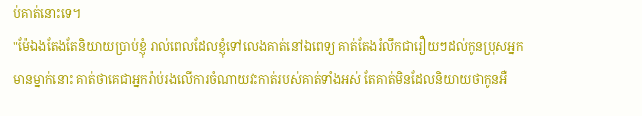ប់គាត់នោះទេ។
"ម៉ែឯងតែងតែនិយាយប្រាប់ខ្ញុំ រាល់ពេលដែលខ្ញុំទៅលេងគាត់នៅឯពេទ្យ គាត់តែងរំលឹកជារឿយៗដល់កូនប្រុសអ្នកមានម្នាក់នោះ គាត់ថាគេជាអ្នករ៉ាប់រងលើការចំណាយវះកាត់របស់គាត់ទាំងអស់ តែគាត់មិនដែលនិយាយថាកូនអឺ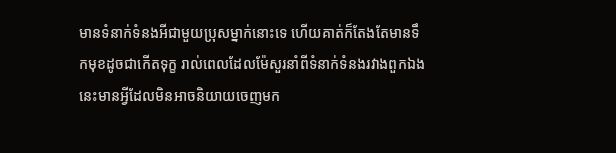មានទំនាក់ទំនងអីជាមួយប្រុសម្នាក់នោះទេ ហើយគាត់ក៏តែងតែមានទឹកមុខដូចជាកើតទុក្ខ រាល់ពេលដែលម៉ែសួរនាំពីទំនាក់ទំនងរវាងពួកឯង នេះមានអ្វីដែលមិនអាចនិយាយចេញមក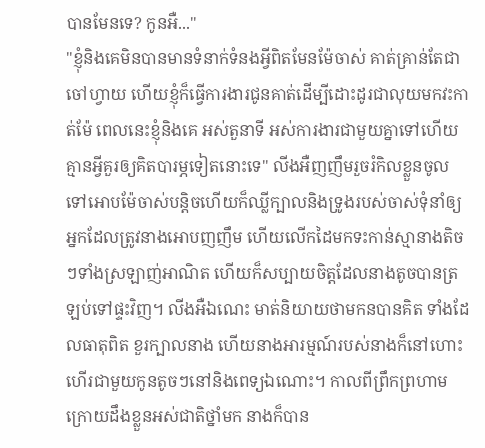បានមែនទេ? កូនអឺ..."
"ខ្ញុំនិងគេមិនបានមានទំនាក់ទំនងអ្វីពិតមែនម៉ែចាស់ គាត់គ្រាន់តែជាចៅហ្វាយ ហើយខ្ញុំក៏ធ្វើការងារជូនគាត់ដើម្បីដោះដូរជាលុយមកវះកាត់ម៉ែ ពេលនេះខ្ញុំនិងគេ អស់តួនាទី អស់ការងារជាមួយគ្នាទៅហើយ គ្មានអ្វីគួរឲ្យគិតបារម្ភទៀតនោះទេ" លីងអឺញញឹមរួចរំកិលខ្លួនចូលទៅអោបម៉ែចាស់បន្តិចហើយក៏ឈ្លីក្បាលនិងទ្រូងរបស់ចាស់ទុំនាំឲ្យអ្នកដែលត្រូវនាងអោបញញឹម ហើយលើកដៃមកទះកាន់ស្មានាងតិចៗទាំងស្រឡាញ់អាណិត ហើយក៏សប្បាយចិត្តដែលនាងតូចបានត្រឡប់ទៅផ្ទះវិញ។ លីងអឺឯណេះ មាត់និយាយថាមកនបានគិត ទាំងដែលធាតុពិត ខួរក្បាលនាង ហើយនាងអារម្មណ៍របស់នាងក៏នៅហោះហើរជាមួយកូនតូចៗនៅនិងពេទ្យឯណោះ។ កាលពីព្រឹកព្រហាម ក្រោយដឹងខ្លួនអស់ជាតិថ្នាំមក នាងក៏បាន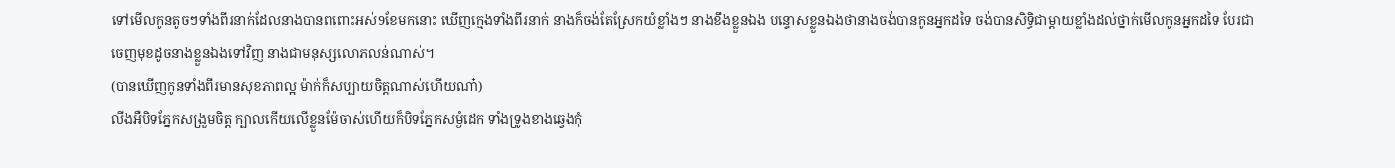ទៅមើលកូនតូចៗទាំងពីរនាក់ដែលនាងបានពពោះអស់9ខែមកនោះ ឃើញក្មេងទាំងពីរនាក់ នាងក៏ចង់តែស្រែកយំខ្លាំងៗ នាងខឹងខ្លួនឯង បន្ទោសខ្លួនឯងថានាងចង់បានកូនអ្នកដទៃ ចង់បានសិទ្ធិជាម្ដាយខ្លាំងដល់ថ្នាក់មើលកូនអ្នកដទៃ បែរជាចេញមុខដូចនាងខ្លួនឯងទៅវិញ នាងជាមនុស្សលោភលន់ណាស់។
(បានឃើញកូនទាំងពីរមានសុខភាពល្អ ម៉ាក់ក៏សប្បាយចិត្តណាស់ហើយណា៎)
លីងអឺបិទភ្នែកសង្រួមចិត្ត ក្បាលកើយលើខ្លួនម៉ែចាស់ហើយក៏បិទភ្នែកសម្ងំដេក ទាំងទ្រូងខាងឆ្វេងកុំ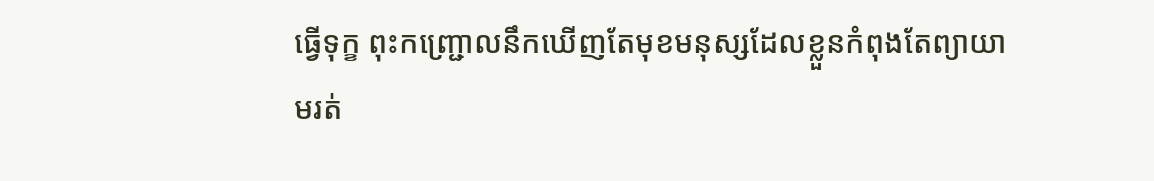ធ្វើទុក្ខ ពុះកញ្ជ្រោលនឹកឃើញតែមុខមនុស្សដែលខ្លួនកំពុងតែព្យាយាមរត់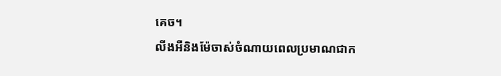គេច។
លីងអឺនិងម៉ែចាស់ចំណាយពេលប្រមាណជាក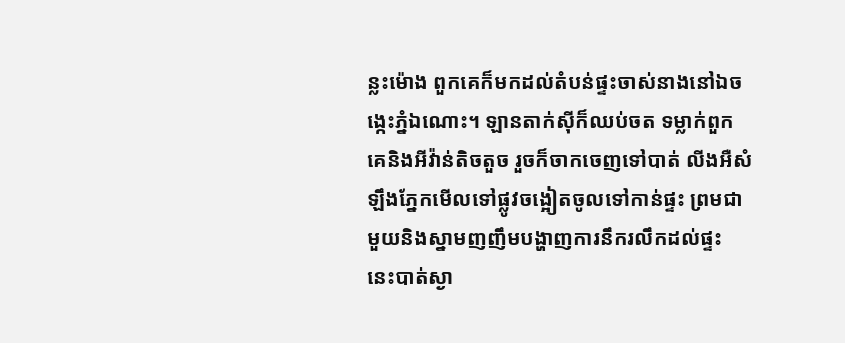ន្លះម៉ោង ពួកគេក៏មកដល់តំបន់ផ្ទះចាស់នាងនៅឯចង្កេះភ្នំឯណោះ។ ឡានតាក់សុីក៏ឈប់ចត ទម្លាក់ពួកគេនិងអីវ៉ាន់តិចតួច រួចក៏ចាកចេញទៅបាត់ លីងអឺសំឡឹងភ្នែកមើលទៅផ្លូវចង្អៀតចូលទៅកាន់ផ្ទះ ព្រមជាមួយនិងស្នាមញញឹមបង្ហាញការនឹករលឹកដល់ផ្ទះ នេះបាត់ស្ងា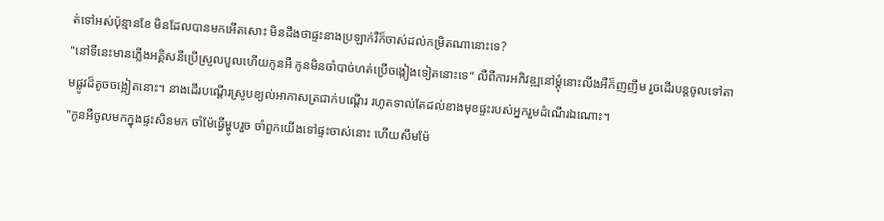ត់ទៅអស់ប៉ុន្មានខែ មិនដែលបានមកអើតសោះ មិនដឹងថាផ្ទះនាងប្រឡាក់រឺក៏ចាស់ដល់កម្រិតណានោះទេ?
"នៅទីនេះមានភ្លើងអគ្គិសនីប្រើស្រួលបួលហើយកូនអឺ កូនមិនចាំបាច់ហត់ប្រើចង្កៀងទៀតនោះទេ" លឺពីការអភិវឌ្ឍនៅម្ដុំនោះលីងអឺក៏ញញឹម រួចដើរបន្តចូលទៅតាមផ្លូវដ៏តូចចង្អៀតនោះ។ នាងដើរបណ្ដើរស្រូបខ្យល់អាកាសត្រជាក់បណ្ដើរ រហូតទាល់តែដល់ខាងមុខផ្ទះរបស់អ្នករួមដំណើរឯណោះ។
"កូនអឺចូលមកក្នុងផ្ទះសិនមក ចាំម៉ែធ្វើម្ហូបរួច ចាំពួកយើងទៅផ្ទះចាស់នោះ ហើយសឹមម៉ែ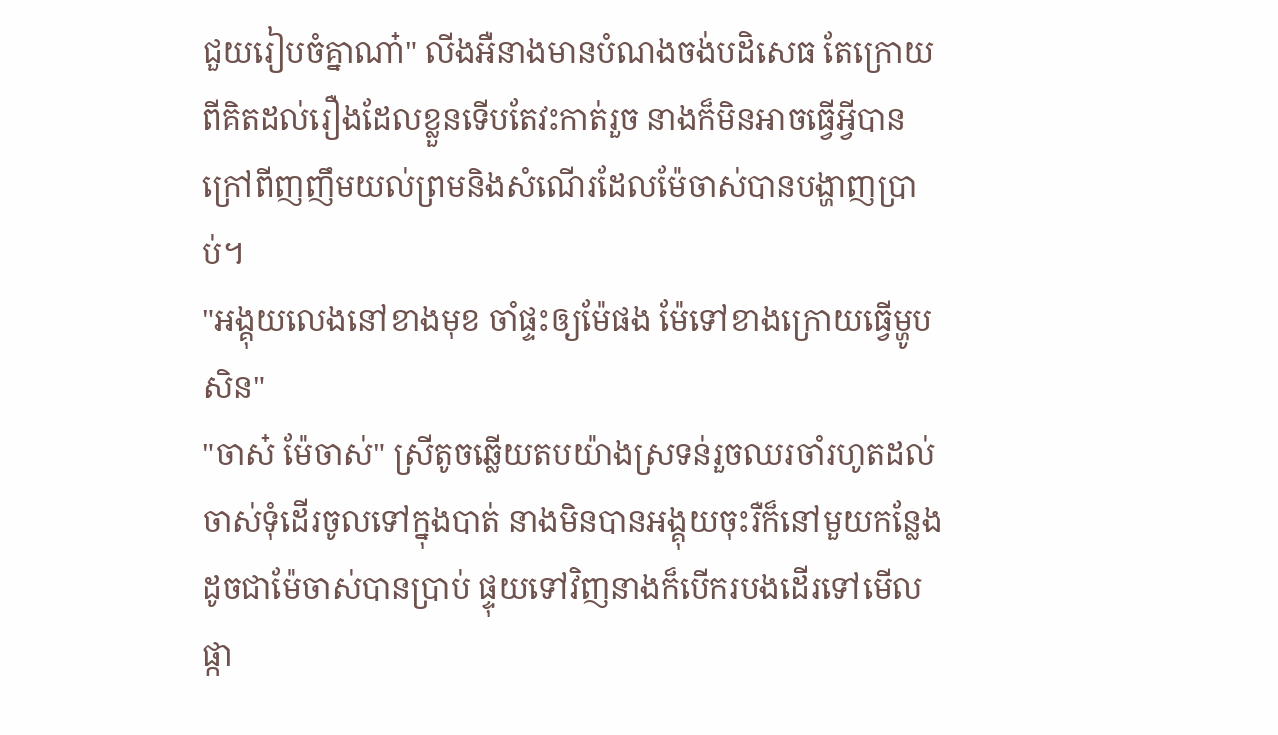ជួយរៀបចំគ្នាណា៎" លីងអឺនាងមានបំណងចង់បដិសេធ តែក្រោយពីគិតដល់រឿងដែលខ្លួនទើបតែវះកាត់រួច នាងក៏មិនអាចធ្វើអ្វីបានក្រៅពីញញឹមយល់ព្រមនិងសំណើរដែលម៉ែចាស់បានបង្ហាញប្រាប់។
"អង្គុយលេងនៅខាងមុខ ចាំផ្ទះឲ្យម៉ែផង ម៉ែទៅខាងក្រោយធ្វើម្ហូបសិន"
"ចាស៎ ម៉ែចាស់" ស្រីតូចឆ្លើយតបយ៉ាងស្រទន់រួចឈរចាំរហូតដល់ចាស់ទុំដើរចូលទៅក្នុងបាត់ នាងមិនបានអង្គុយចុះរឺក៏នៅមួយកន្លែងដូចជាម៉ែចាស់បានប្រាប់ ផ្ទុយទៅវិញនាងក៏បើករបងដើរទៅមើលផ្កា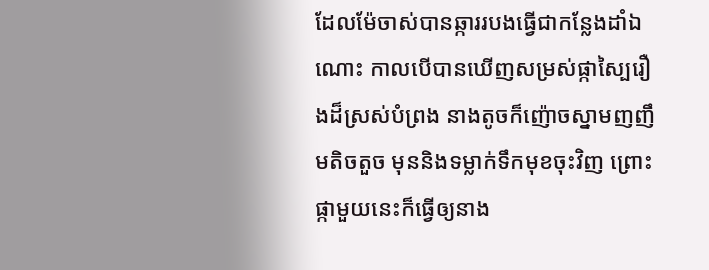ដែលម៉ែចាស់បានឆ្ការរបងធ្វើជាកន្លែងដាំឯណោះ កាលបើបានឃើញសម្រស់ផ្កាស្បៃរឿងដ៏ស្រស់បំព្រង នាងតូចក៏ញ៉ោចស្នាមញញឹមតិចតួច មុននិងទម្លាក់ទឹកមុខចុះវិញ ព្រោះផ្កាមួយនេះក៏ធ្វើឲ្យនាង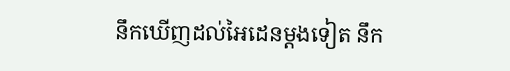នឹកឃើញដល់អៃដេនម្ដងទៀត នឹក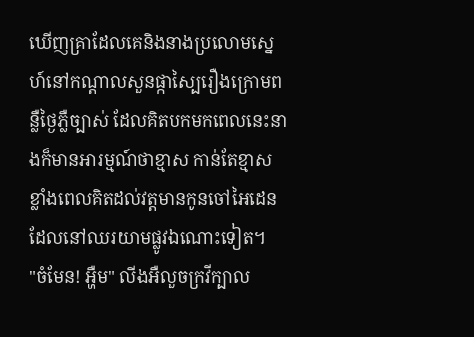ឃើញគ្រាដែលគេនិងនាងប្រលោមស្នេហ៍នៅកណ្ដាលសួនផ្កាស្បៃរឿងក្រោមពន្លឺថ្ងៃភ្លឺច្បាស់ ដែលគិតបកមកពេលនេះនាងក៏មានអារម្មណ៍ថាខ្មាស កាន់តែខ្មាសខ្លាំងពេលគិតដល់វត្តមានកូនចៅអៃដេនដែលនៅឈរយាមផ្លូវឯណោះទៀត។
"ចំមែន! អ្ហឺម" លីងអឺលួចក្រវីក្បាល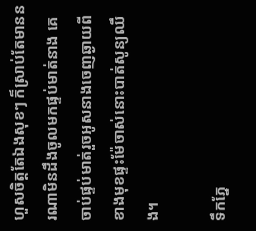ហួសចិត្តតែឯងសុខៗ ក៏ស្រាប់តែមាននរណាមិនដឹងចូលមកផ្ទប់មាត់នាង គេចាប់ផ្ទប់មាត់រួចអូសនាងចេញឆ្ងាយពីខាងមុខផ្ទះម៉ែចាស់នោះបាត់សូន្យឈឹង។

ទឹកភ្នែ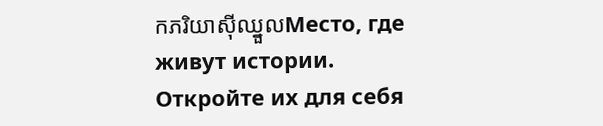កភរិយាសុីឈ្នួលМесто, где живут истории. Откройте их для себя